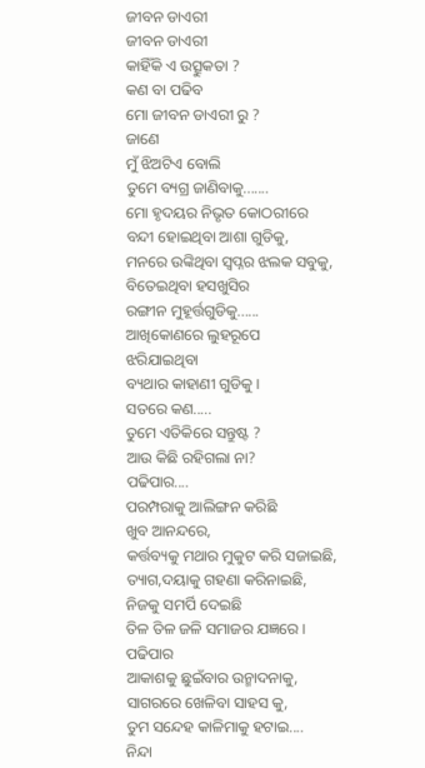ଜୀବନ ଡାଏରୀ
ଜୀବନ ଡାଏରୀ
କାହିଁକି ଏ ଉତ୍ସୁକତା ?
କଣ ବା ପଢିବ
ମୋ ଜୀବନ ଡାଏରୀ ରୁ ?
ଜାଣେ
ମୁଁ ଝିଅଟିଏ ବୋଲି
ତୁମେ ବ୍ୟଗ୍ର ଜାଣିବାକୁ.......
ମୋ ହୃଦୟର ନିଭୃତ କୋଠରୀରେ
ବନ୍ଦୀ ହୋଇଥିବା ଆଶା ଗୁଡିକୁ,
ମନରେ ଉଙ୍କିଥିବା ସ୍ୱପ୍ନର ଝଲକ ସବୁକୁ,
ବିତେଇଥିବା ହସଖୁସିର
ରଙ୍ଗୀନ ମୁହୂର୍ତ୍ତଗୁଡିକୁ......
ଆଖିକୋଣରେ ଲୁହରୂପେ
ଝରିଯାଇଥିବା
ବ୍ୟଥାର କାହାଣୀ ଗୁଡିକୁ ।
ସତରେ କଣ.....
ତୁମେ ଏତିକିରେ ସନ୍ତୁଷ୍ଟ ?
ଆଉ କିଛି ରହିଗଲା ନା?
ପଢିପାର....
ପରମ୍ପରାକୁ ଆଲିଙ୍ଗନ କରିଛି
ଖୁବ ଆନନ୍ଦରେ,
କର୍ତ୍ତବ୍ୟକୁ ମଥାର ମୁକୁଟ କରି ସଜାଇଛି,
ତ୍ୟାଗ,ଦୟାକୁ ଗହଣା କରିନାଇଛି,
ନିଜକୁ ସମର୍ପି ଦେଇଛି
ତିଳ ତିଳ ଜଳି ସମାଜର ଯଜ୍ଞରେ ।
ପଢିପାର
ଆକାଶକୁ ଛୁଇଁବାର ଉନ୍ମାଦନାକୁ,
ସାଗରରେ ଖେଳିବା ସାହସ କୁ,
ତୁମ ସନ୍ଦେହ କାଳିମାକୁ ହଟାଇ....
ନିନ୍ଦା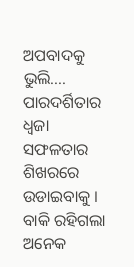ଅପବାଦକୁ ଭୁଲି....
ପାରଦର୍ଶିତାର ଧ୍ବଜା
ସଫଳତାର ଶିଖରରେ ଉଡାଇବାକୁ ।
ବାକି ରହିଗଲା ଅନେକ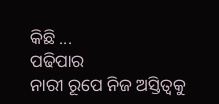କିଛି ...
ପଢିପାର
ନାରୀ ରୂପେ ନିଜ ଅସ୍ତିତ୍ୱକୁ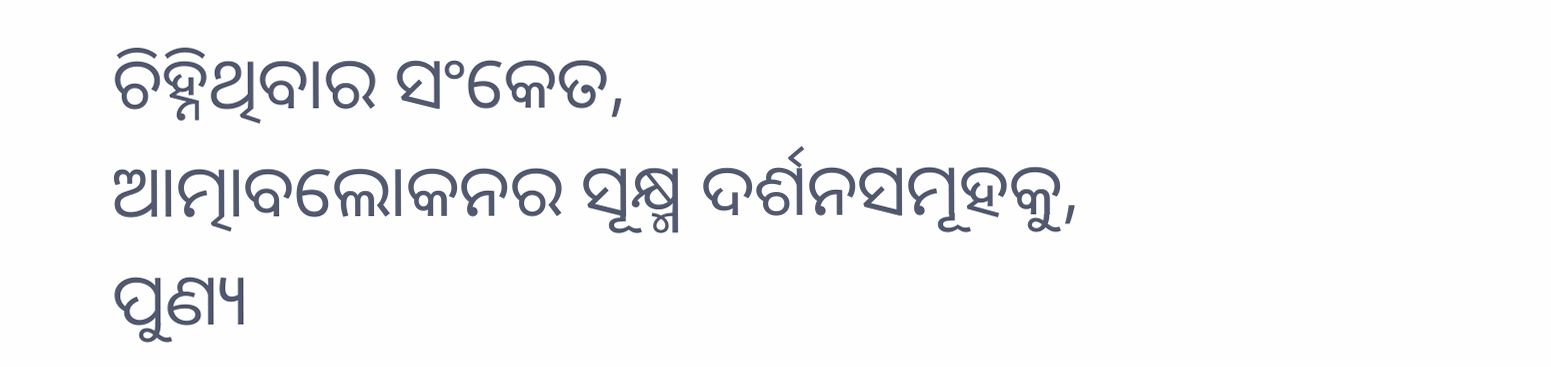ଚିହ୍ନିଥିବାର ସଂକେତ,
ଆତ୍ମାବଲୋକନର ସୂକ୍ଷ୍ମ ଦର୍ଶନସମୂହକୁ,
ପୁଣ୍ୟ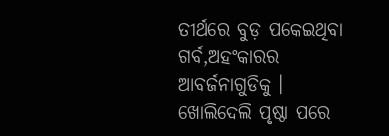ତୀର୍ଥରେ ବୁଡ଼ ପକେଇଥିବା
ଗର୍ବ,ଅହଂକାରର ଆବର୍ଜନାଗୁଡିକୁ ।
ଖୋଲିଦେଲି ପୃଷ୍ଠା ପରେ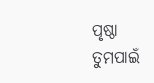ପୃଷ୍ଠା
ତୁମପାଇଁ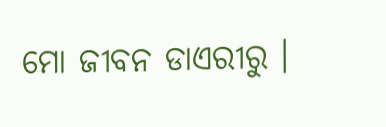ମୋ ଜୀବନ ଡାଏରୀରୁ ।